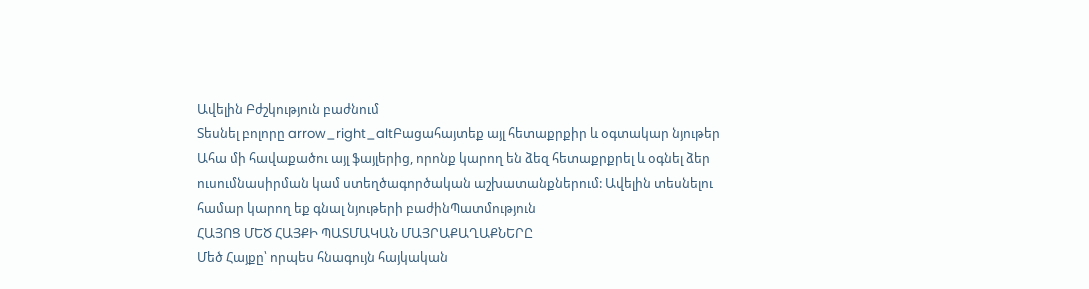Ավելին Բժշկություն բաժնում
Տեսնել բոլորը arrow_right_altԲացահայտեք այլ հետաքրքիր և օգտակար նյութեր
Ահա մի հավաքածու այլ ֆայլերից, որոնք կարող են ձեզ հետաքրքրել և օգնել ձեր ուսումնասիրման կամ ստեղծագործական աշխատանքներում: Ավելին տեսնելու համար կարող եք գնալ նյութերի բաժինՊատմություն
ՀԱՅՈՑ ՄԵԾ ՀԱՅՔԻ ՊԱՏՄԱԿԱՆ ՄԱՅՐԱՔԱՂԱՔՆԵՐԸ
Մեծ Հայքը՝ որպես հնագույն հայկական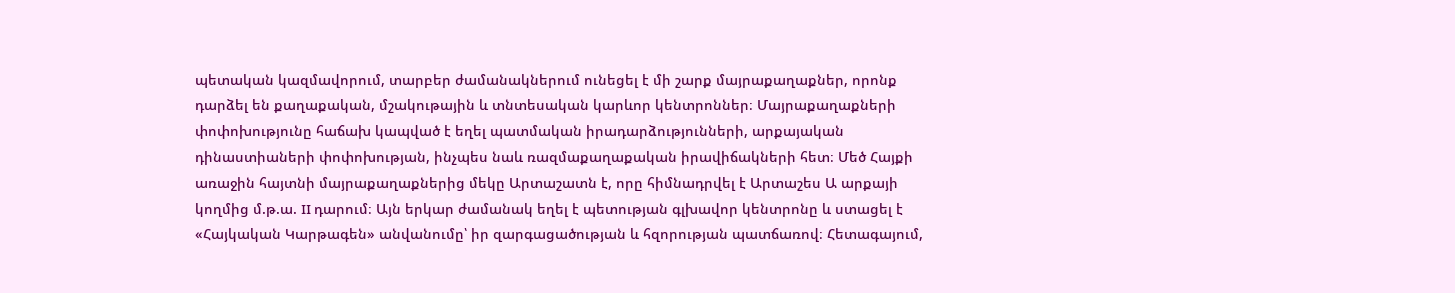պետական կազմավորում, տարբեր ժամանակներում ունեցել է մի շարք մայրաքաղաքներ, որոնք դարձել են քաղաքական, մշակութային և տնտեսական կարևոր կենտրոններ։ Մայրաքաղաքների փոփոխությունը հաճախ կապված է եղել պատմական իրադարձությունների, արքայական դինաստիաների փոփոխության, ինչպես նաև ռազմաքաղաքական իրավիճակների հետ։ Մեծ Հայքի առաջին հայտնի մայրաքաղաքներից մեկը Արտաշատն է, որը հիմնադրվել է Արտաշես Ա արքայի կողմից մ.թ.ա. II դարում։ Այն երկար ժամանակ եղել է պետության գլխավոր կենտրոնը և ստացել է «Հայկական Կարթագեն» անվանումը՝ իր զարգացածության և հզորության պատճառով։ Հետագայում,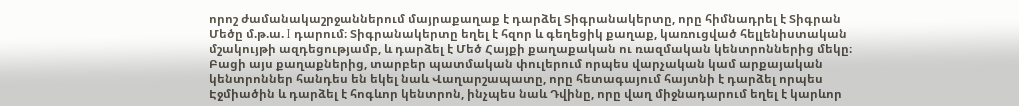որոշ ժամանակաշրջաններում մայրաքաղաք է դարձել Տիգրանակերտը, որը հիմնադրել է Տիգրան Մեծը մ.թ.ա. I դարում։ Տիգրանակերտը եղել է հզոր և գեղեցիկ քաղաք, կառուցված հելլենիստական մշակույթի ազդեցությամբ, և դարձել է Մեծ Հայքի քաղաքական ու ռազմական կենտրոններից մեկը։ Բացի այս քաղաքներից, տարբեր պատմական փուլերում որպես վարչական կամ արքայական կենտրոններ հանդես են եկել նաև Վաղարշապատը, որը հետագայում հայտնի է դարձել որպես Էջմիածին և դարձել է հոգևոր կենտրոն, ինչպես նաև Դվինը, որը վաղ միջնադարում եղել է կարևոր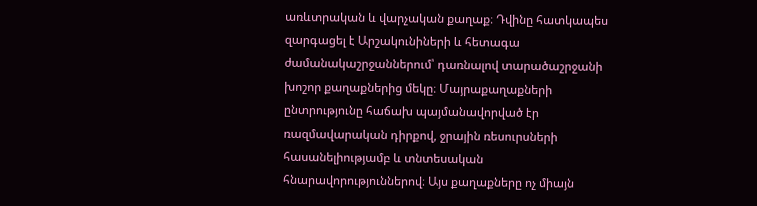առևտրական և վարչական քաղաք։ Դվինը հատկապես զարգացել է Արշակունիների և հետագա ժամանակաշրջաններում՝ դառնալով տարածաշրջանի խոշոր քաղաքներից մեկը։ Մայրաքաղաքների ընտրությունը հաճախ պայմանավորված էր ռազմավարական դիրքով, ջրային ռեսուրսների հասանելիությամբ և տնտեսական հնարավորություններով։ Այս քաղաքները ոչ միայն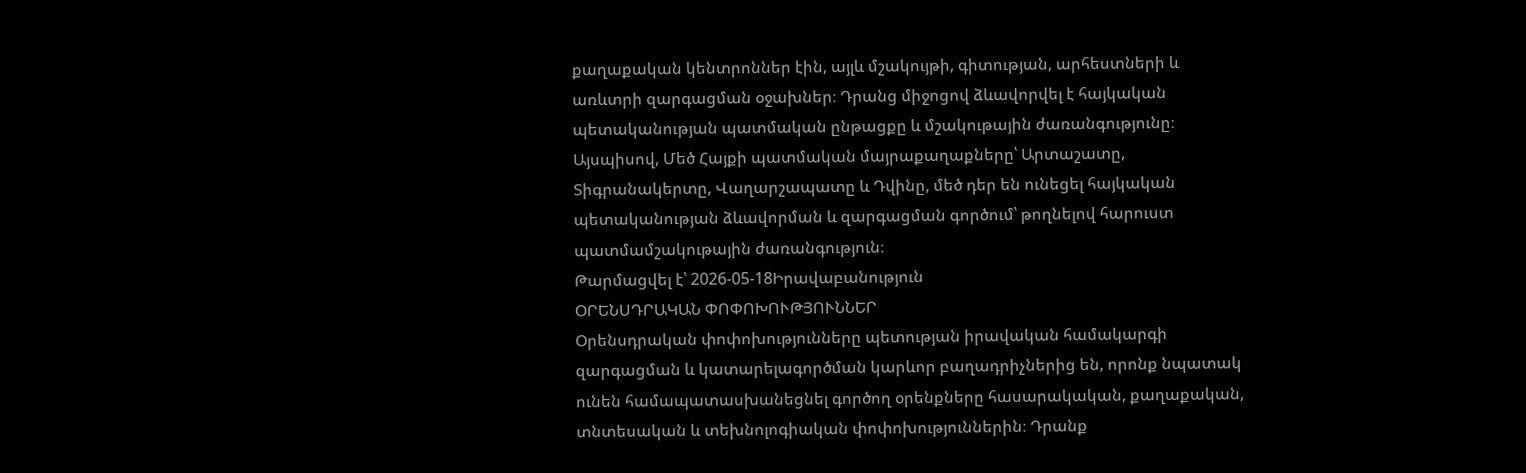քաղաքական կենտրոններ էին, այլև մշակույթի, գիտության, արհեստների և առևտրի զարգացման օջախներ։ Դրանց միջոցով ձևավորվել է հայկական պետականության պատմական ընթացքը և մշակութային ժառանգությունը։ Այսպիսով, Մեծ Հայքի պատմական մայրաքաղաքները՝ Արտաշատը, Տիգրանակերտը, Վաղարշապատը և Դվինը, մեծ դեր են ունեցել հայկական պետականության ձևավորման և զարգացման գործում՝ թողնելով հարուստ պատմամշակութային ժառանգություն։
Թարմացվել է՝ 2026-05-18Իրավաբանություն
ՕՐԵՆՍԴՐԱԿԱՆ ՓՈՓՈԽՈՒԹՅՈՒՆՆԵՐ
Օրենսդրական փոփոխությունները պետության իրավական համակարգի զարգացման և կատարելագործման կարևոր բաղադրիչներից են, որոնք նպատակ ունեն համապատասխանեցնել գործող օրենքները հասարակական, քաղաքական, տնտեսական և տեխնոլոգիական փոփոխություններին։ Դրանք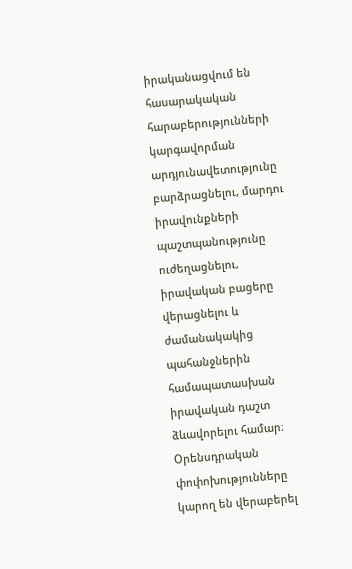իրականացվում են հասարակական հարաբերությունների կարգավորման արդյունավետությունը բարձրացնելու, մարդու իրավունքների պաշտպանությունը ուժեղացնելու, իրավական բացերը վերացնելու և ժամանակակից պահանջներին համապատասխան իրավական դաշտ ձևավորելու համար։ Օրենսդրական փոփոխությունները կարող են վերաբերել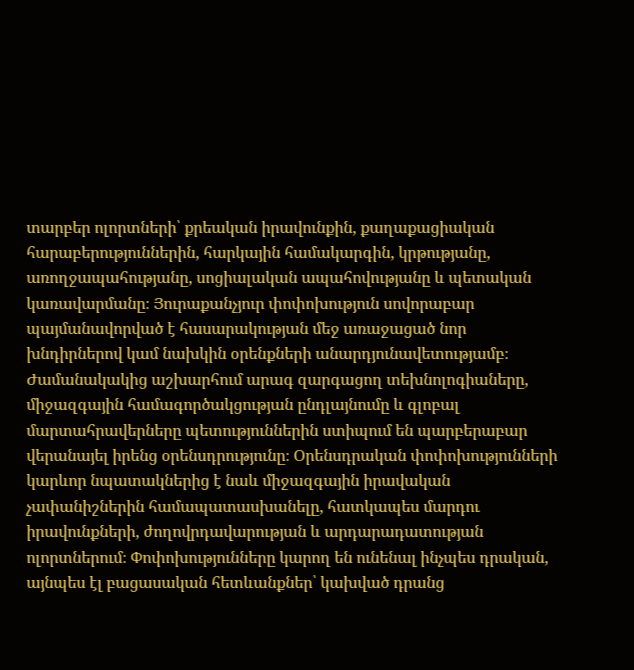տարբեր ոլորտների՝ քրեական իրավունքին, քաղաքացիական հարաբերություններին, հարկային համակարգին, կրթությանը, առողջապահությանը, սոցիալական ապահովությանը և պետական կառավարմանը։ Յուրաքանչյուր փոփոխություն սովորաբար պայմանավորված է հասարակության մեջ առաջացած նոր խնդիրներով կամ նախկին օրենքների անարդյունավետությամբ։ Ժամանակակից աշխարհում արագ զարգացող տեխնոլոգիաները, միջազգային համագործակցության ընդլայնումը և գլոբալ մարտահրավերները պետություններին ստիպում են պարբերաբար վերանայել իրենց օրենսդրությունը։ Օրենսդրական փոփոխությունների կարևոր նպատակներից է նաև միջազգային իրավական չափանիշներին համապատասխանելը, հատկապես մարդու իրավունքների, ժողովրդավարության և արդարադատության ոլորտներում։ Փոփոխությունները կարող են ունենալ ինչպես դրական, այնպես էլ բացասական հետևանքներ՝ կախված դրանց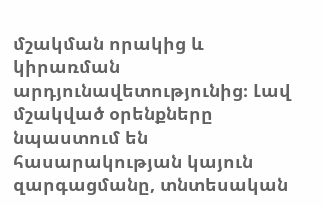մշակման որակից և կիրառման արդյունավետությունից։ Լավ մշակված օրենքները նպաստում են հասարակության կայուն զարգացմանը, տնտեսական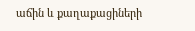աճին և քաղաքացիների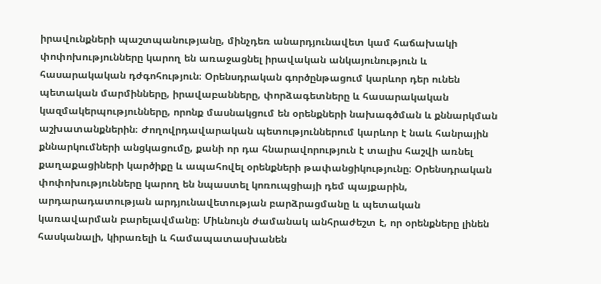իրավունքների պաշտպանությանը, մինչդեռ անարդյունավետ կամ հաճախակի փոփոխությունները կարող են առաջացնել իրավական անկայունություն և հասարակական դժգոհություն։ Օրենսդրական գործընթացում կարևոր դեր ունեն պետական մարմինները, իրավաբանները, փորձագետները և հասարակական կազմակերպությունները, որոնք մասնակցում են օրենքների նախագծման և քննարկման աշխատանքներին։ Ժողովրդավարական պետություններում կարևոր է նաև հանրային քննարկումների անցկացումը, քանի որ դա հնարավորություն է տալիս հաշվի առնել քաղաքացիների կարծիքը և ապահովել օրենքների թափանցիկությունը։ Օրենսդրական փոփոխությունները կարող են նպաստել կոռուպցիայի դեմ պայքարին, արդարադատության արդյունավետության բարձրացմանը և պետական կառավարման բարելավմանը։ Միևնույն ժամանակ անհրաժեշտ է, որ օրենքները լինեն հասկանալի, կիրառելի և համապատասխանեն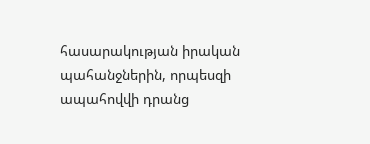հասարակության իրական պահանջներին, որպեսզի ապահովվի դրանց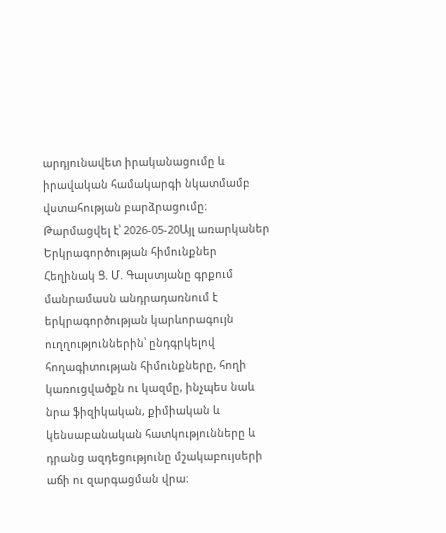արդյունավետ իրականացումը և իրավական համակարգի նկատմամբ վստահության բարձրացումը։
Թարմացվել է՝ 2026-05-20Այլ առարկաներ
Երկրագործության հիմունքներ
Հեղինակ Ց. Մ. Գալստյանը գրքում մանրամասն անդրադառնում է երկրագործության կարևորագույն ուղղություններին՝ ընդգրկելով հողագիտության հիմունքները, հողի կառուցվածքն ու կազմը, ինչպես նաև նրա ֆիզիկական, քիմիական և կենսաբանական հատկությունները և դրանց ազդեցությունը մշակաբույսերի աճի ու զարգացման վրա։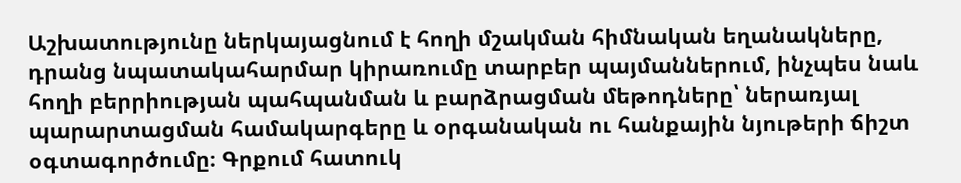Աշխատությունը ներկայացնում է հողի մշակման հիմնական եղանակները, դրանց նպատակահարմար կիրառումը տարբեր պայմաններում, ինչպես նաև հողի բերրիության պահպանման և բարձրացման մեթոդները՝ ներառյալ պարարտացման համակարգերը և օրգանական ու հանքային նյութերի ճիշտ օգտագործումը։ Գրքում հատուկ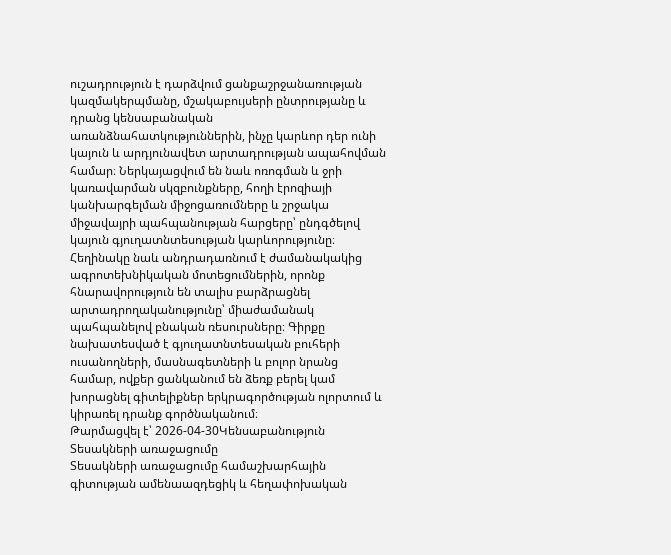ուշադրություն է դարձվում ցանքաշրջանառության կազմակերպմանը, մշակաբույսերի ընտրությանը և դրանց կենսաբանական առանձնահատկություններին, ինչը կարևոր դեր ունի կայուն և արդյունավետ արտադրության ապահովման համար։ Ներկայացվում են նաև ոռոգման և ջրի կառավարման սկզբունքները, հողի էրոզիայի կանխարգելման միջոցառումները և շրջակա միջավայրի պահպանության հարցերը՝ ընդգծելով կայուն գյուղատնտեսության կարևորությունը։ Հեղինակը նաև անդրադառնում է ժամանակակից ագրոտեխնիկական մոտեցումներին, որոնք հնարավորություն են տալիս բարձրացնել արտադրողականությունը՝ միաժամանակ պահպանելով բնական ռեսուրսները։ Գիրքը նախատեսված է գյուղատնտեսական բուհերի ուսանողների, մասնագետների և բոլոր նրանց համար, ովքեր ցանկանում են ձեռք բերել կամ խորացնել գիտելիքներ երկրագործության ոլորտում և կիրառել դրանք գործնականում։
Թարմացվել է՝ 2026-04-30Կենսաբանություն
Տեսակների առաջացումը
Տեսակների առաջացումը համաշխարհային գիտության ամենաազդեցիկ և հեղափոխական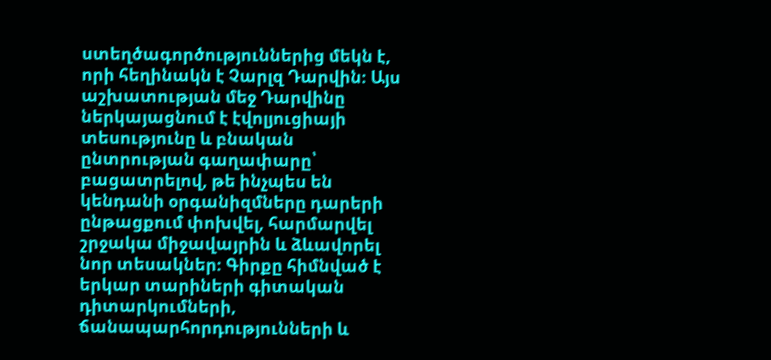ստեղծագործություններից մեկն է, որի հեղինակն է Չարլզ Դարվին։ Այս աշխատության մեջ Դարվինը ներկայացնում է էվոլյուցիայի տեսությունը և բնական ընտրության գաղափարը՝ բացատրելով, թե ինչպես են կենդանի օրգանիզմները դարերի ընթացքում փոխվել, հարմարվել շրջակա միջավայրին և ձևավորել նոր տեսակներ։ Գիրքը հիմնված է երկար տարիների գիտական դիտարկումների, ճանապարհորդությունների և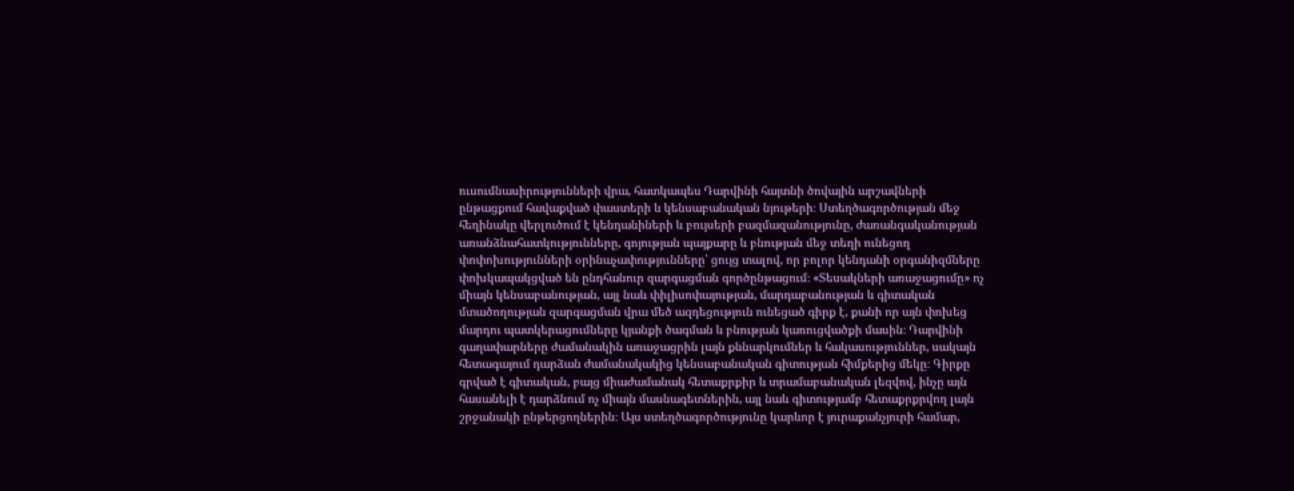ուսումնասիրությունների վրա, հատկապես Դարվինի հայտնի ծովային արշավների ընթացքում հավաքված փաստերի և կենսաբանական նյութերի։ Ստեղծագործության մեջ հեղինակը վերլուծում է կենդանիների և բույսերի բազմազանությունը, ժառանգականության առանձնահատկությունները, գոյության պայքարը և բնության մեջ տեղի ունեցող փոփոխությունների օրինաչափությունները՝ ցույց տալով, որ բոլոր կենդանի օրգանիզմները փոխկապակցված են ընդհանուր զարգացման գործընթացում։ «Տեսակների առաջացումը» ոչ միայն կենսաբանության, այլ նաև փիլիսոփայության, մարդաբանության և գիտական մտածողության զարգացման վրա մեծ ազդեցություն ունեցած գիրք է, քանի որ այն փոխեց մարդու պատկերացումները կյանքի ծագման և բնության կառուցվածքի մասին։ Դարվինի գաղափարները ժամանակին առաջացրին լայն քննարկումներ և հակասություններ, սակայն հետագայում դարձան ժամանակակից կենսաբանական գիտության հիմքերից մեկը։ Գիրքը գրված է գիտական, բայց միաժամանակ հետաքրքիր և տրամաբանական լեզվով, ինչը այն հասանելի է դարձնում ոչ միայն մասնագետներին, այլ նաև գիտությամբ հետաքրքրվող լայն շրջանակի ընթերցողներին։ Այս ստեղծագործությունը կարևոր է յուրաքանչյուրի համար,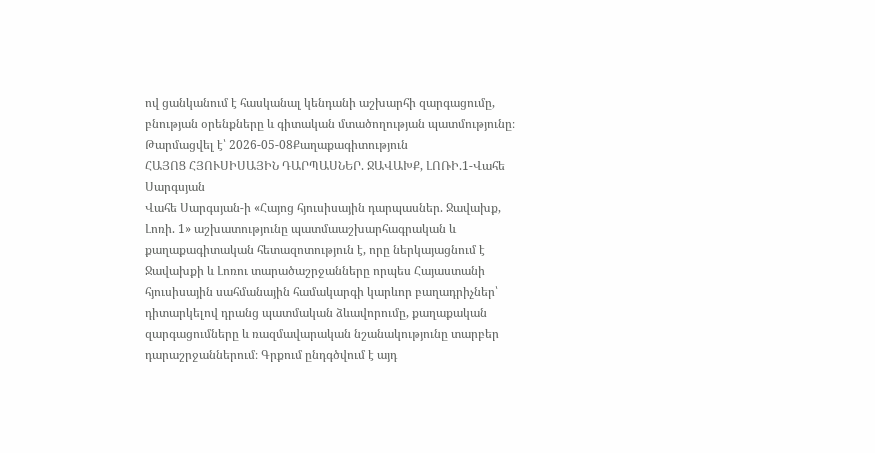ով ցանկանում է հասկանալ կենդանի աշխարհի զարգացումը, բնության օրենքները և գիտական մտածողության պատմությունը։
Թարմացվել է՝ 2026-05-08Քաղաքագիտություն
ՀԱՅՈՑ ՀՅՈՒՍԻՍԱՅԻՆ ԴԱՐՊԱՍՆԵՐ. ՋԱՎԱԽՔ, ԼՈՌԻ.1-Վահե Սարգսյան
Վահե Սարգսյան-ի «Հայոց հյուսիսային դարպասներ. Ջավախք, Լոռի. 1» աշխատությունը պատմաաշխարհագրական և քաղաքագիտական հետազոտություն է, որը ներկայացնում է Ջավախքի և Լոռու տարածաշրջանները որպես Հայաստանի հյուսիսային սահմանային համակարգի կարևոր բաղադրիչներ՝ դիտարկելով դրանց պատմական ձևավորումը, քաղաքական զարգացումները և ռազմավարական նշանակությունը տարբեր դարաշրջաններում։ Գրքում ընդգծվում է այդ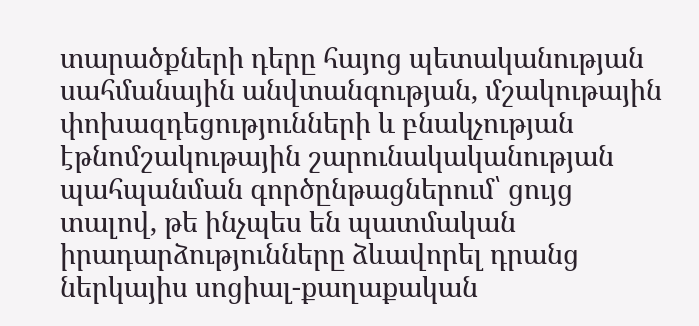տարածքների դերը հայոց պետականության սահմանային անվտանգության, մշակութային փոխազդեցությունների և բնակչության էթնոմշակութային շարունակականության պահպանման գործընթացներում՝ ցույց տալով, թե ինչպես են պատմական իրադարձությունները ձևավորել դրանց ներկայիս սոցիալ-քաղաքական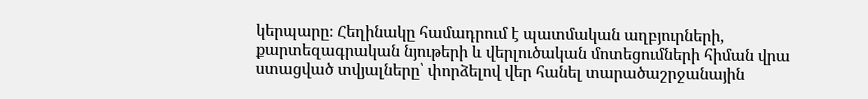կերպարը։ Հեղինակը համադրում է պատմական աղբյուրների, քարտեզագրական նյութերի և վերլուծական մոտեցումների հիման վրա ստացված տվյալները՝ փորձելով վեր հանել տարածաշրջանային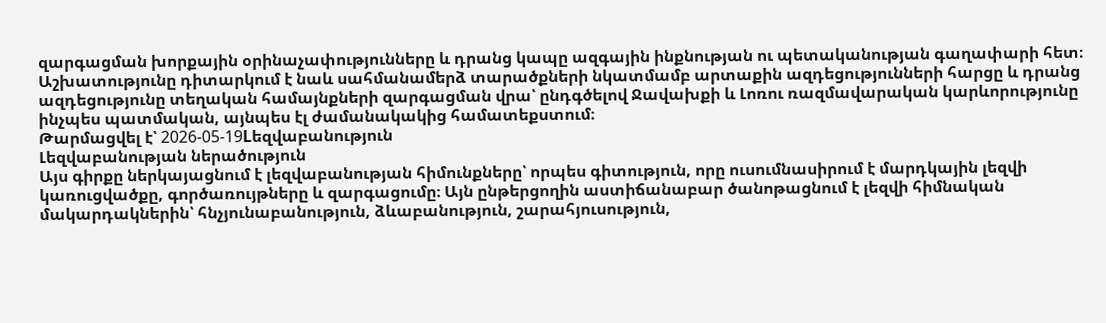զարգացման խորքային օրինաչափությունները և դրանց կապը ազգային ինքնության ու պետականության գաղափարի հետ։ Աշխատությունը դիտարկում է նաև սահմանամերձ տարածքների նկատմամբ արտաքին ազդեցությունների հարցը և դրանց ազդեցությունը տեղական համայնքների զարգացման վրա՝ ընդգծելով Ջավախքի և Լոռու ռազմավարական կարևորությունը ինչպես պատմական, այնպես էլ ժամանակակից համատեքստում։
Թարմացվել է՝ 2026-05-19Lեզվաբանություն
Լեզվաբանության ներածություն
Այս գիրքը ներկայացնում է լեզվաբանության հիմունքները՝ որպես գիտություն, որը ուսումնասիրում է մարդկային լեզվի կառուցվածքը, գործառույթները և զարգացումը։ Այն ընթերցողին աստիճանաբար ծանոթացնում է լեզվի հիմնական մակարդակներին՝ հնչյունաբանություն, ձևաբանություն, շարահյուսություն,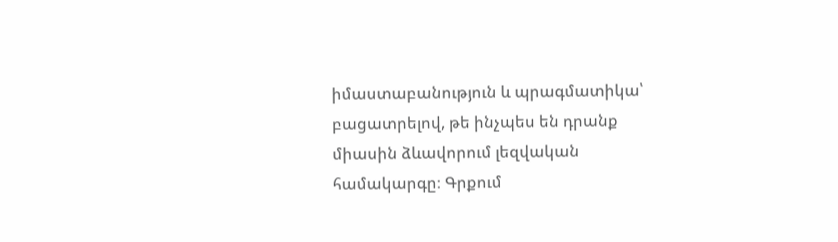իմաստաբանություն և պրագմատիկա՝ բացատրելով, թե ինչպես են դրանք միասին ձևավորում լեզվական համակարգը։ Գրքում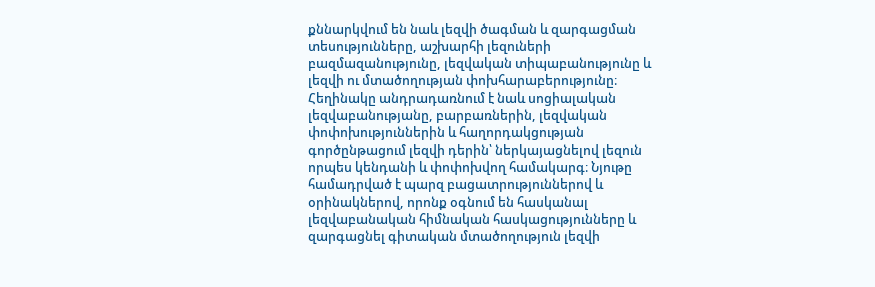քննարկվում են նաև լեզվի ծագման և զարգացման տեսությունները, աշխարհի լեզուների բազմազանությունը, լեզվական տիպաբանությունը և լեզվի ու մտածողության փոխհարաբերությունը։ Հեղինակը անդրադառնում է նաև սոցիալական լեզվաբանությանը, բարբառներին, լեզվական փոփոխություններին և հաղորդակցության գործընթացում լեզվի դերին՝ ներկայացնելով լեզուն որպես կենդանի և փոփոխվող համակարգ։ Նյութը համադրված է պարզ բացատրություններով և օրինակներով, որոնք օգնում են հասկանալ լեզվաբանական հիմնական հասկացությունները և զարգացնել գիտական մտածողություն լեզվի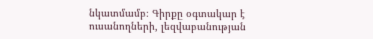նկատմամբ։ Գիրքը օգտակար է ուսանողների, լեզվաբանության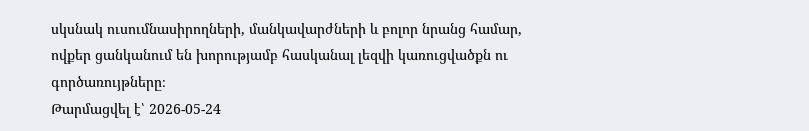սկսնակ ուսումնասիրողների, մանկավարժների և բոլոր նրանց համար, ովքեր ցանկանում են խորությամբ հասկանալ լեզվի կառուցվածքն ու գործառույթները։
Թարմացվել է՝ 2026-05-24